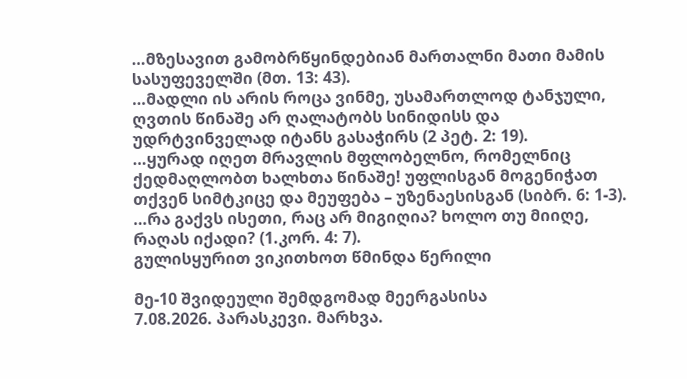…მზესავით გამობრწყინდებიან მართალნი მათი მამის სასუფეველში (მთ. 13: 43).
…მადლი ის არის როცა ვინმე, უსამართლოდ ტანჯული, ღვთის წინაშე არ ღალატობს სინიდისს და უდრტვინველად იტანს გასაჭირს (2 პეტ. 2: 19).
…ყურად იღეთ მრავლის მფლობელნო, რომელნიც ქედმაღლობთ ხალხთა წინაშე! უფლისგან მოგენიჭათ თქვენ სიმტკიცე და მეუფება – უზენაესისგან (სიბრ. 6: 1-3).
…რა გაქვს ისეთი, რაც არ მიგიღია? ხოლო თუ მიიღე, რაღას იქადი? (1.კორ. 4: 7).
გულისყურით ვიკითხოთ წმინდა წერილი

მე-10 შვიდეული შემდგომად მეერგასისა
7.08.2026. პარასკევი. მარხვა.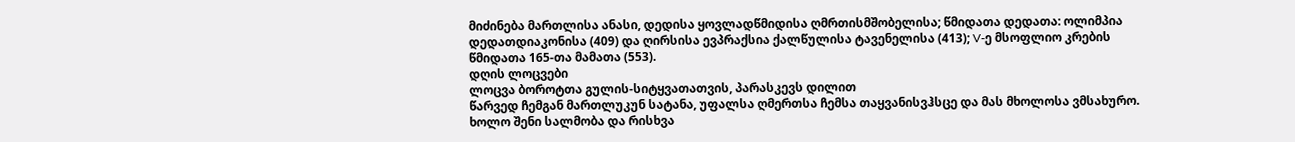მიძინება მართლისა ანასი, დედისა ყოვლადწმიდისა ღმრთისმშობელისა; წმიდათა დედათა: ოლიმპია დედათდიაკონისა (409) და ღირსისა ევპრაქსია ქალწულისა ტავენელისა (413); V-ე მსოფლიო კრების წმიდათა 165-თა მამათა (553).
დღის ლოცვები
ლოცვა ბოროტთა გულის-სიტყვათათვის, პარასკევს დილით
წარვედ ჩემგან მართლუკუნ სატანა, უფალსა ღმერთსა ჩემსა თაყვანისვჰსცე და მას მხოლოსა ვმსახურო. ხოლო შენი სალმობა და რისხვა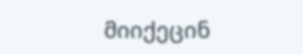მიიქეცინ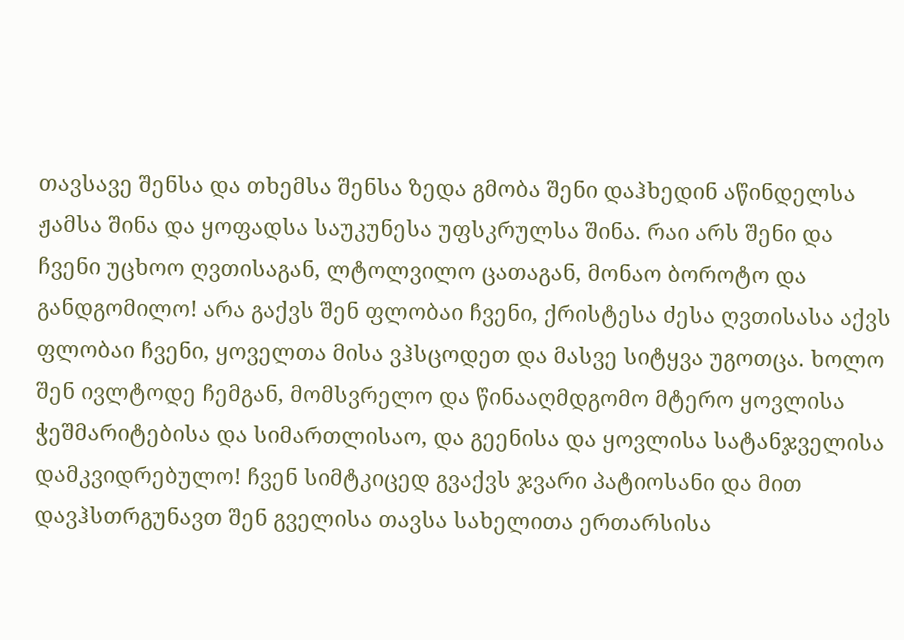თავსავე შენსა და თხემსა შენსა ზედა გმობა შენი დაჰხედინ აწინდელსა ჟამსა შინა და ყოფადსა საუკუნესა უფსკრულსა შინა. რაი არს შენი და ჩვენი უცხოო ღვთისაგან, ლტოლვილო ცათაგან, მონაო ბოროტო და განდგომილო! არა გაქვს შენ ფლობაი ჩვენი, ქრისტესა ძესა ღვთისასა აქვს ფლობაი ჩვენი, ყოველთა მისა ვჰსცოდეთ და მასვე სიტყვა უგოთცა. ხოლო შენ ივლტოდე ჩემგან, მომსვრელო და წინააღმდგომო მტერო ყოვლისა ჭეშმარიტებისა და სიმართლისაო, და გეენისა და ყოვლისა სატანჯველისა დამკვიდრებულო! ჩვენ სიმტკიცედ გვაქვს ჯვარი პატიოსანი და მით დავჰსთრგუნავთ შენ გველისა თავსა სახელითა ერთარსისა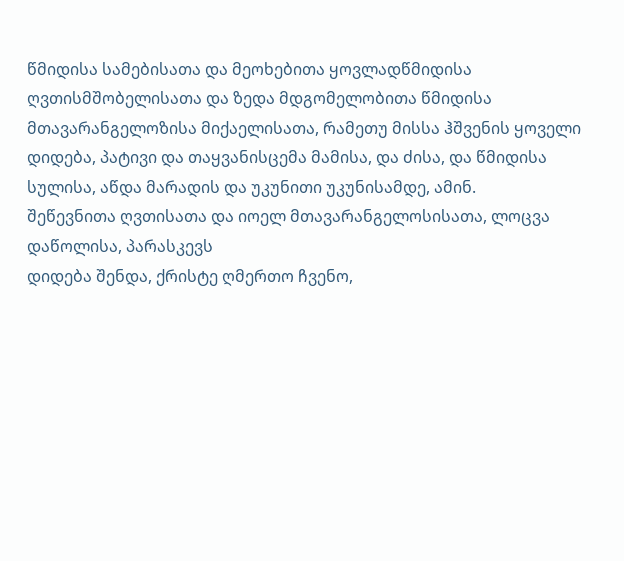წმიდისა სამებისათა და მეოხებითა ყოვლადწმიდისა ღვთისმშობელისათა და ზედა მდგომელობითა წმიდისა მთავარანგელოზისა მიქაელისათა, რამეთუ მისსა ჰშვენის ყოველი დიდება, პატივი და თაყვანისცემა მამისა, და ძისა, და წმიდისა სულისა, აწდა მარადის და უკუნითი უკუნისამდე, ამინ.
შეწევნითა ღვთისათა და იოელ მთავარანგელოსისათა, ლოცვა დაწოლისა, პარასკევს
დიდება შენდა, ქრისტე ღმერთო ჩვენო,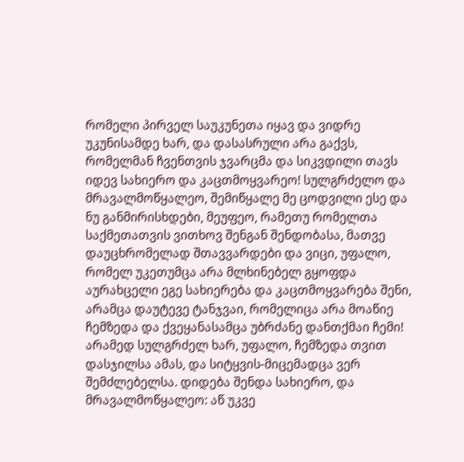რომელი პირველ საუკუნეთა იყავ და ვიდრე უკუნისამდე ხარ, და დასასრული არა გაქვს, რომელმან ჩვენთვის ჯვარცმა და სიკვდილი თავს იდევ სახიერო და კაცთმოყვარეო! სულგრძელო და მრავალმოწყალეო, შემიწყალე მე ცოდვილი ესე და ნუ განმირისხდები, მეუფეო, რამეთუ რომელთა საქმეთათვის ვითხოვ შენგან შენდობასა, მათვე დაუცხრომელად შთავვარდები და ვიცი, უფალო, რომელ უკეთუმცა არა მლხინებელ გყოფდა აურახცელი ეგე სახიერება და კაცთმოყვარება შენი, არამცა დაუტევე ტანჯვაი, რომელიცა არა მოაწიე ჩემზედა და ქვეყანასამცა უბრძანე დანთქმაი ჩემი! არამედ სულგრძელ ხარ, უფალო, ჩემზედა თვით დასჯილსა ამას, და სიტყვის-მიცემადცა ვერ შემძლებელსა. დიდება შენდა სახიერო, და მრავალმოწყალეო: აწ უკვე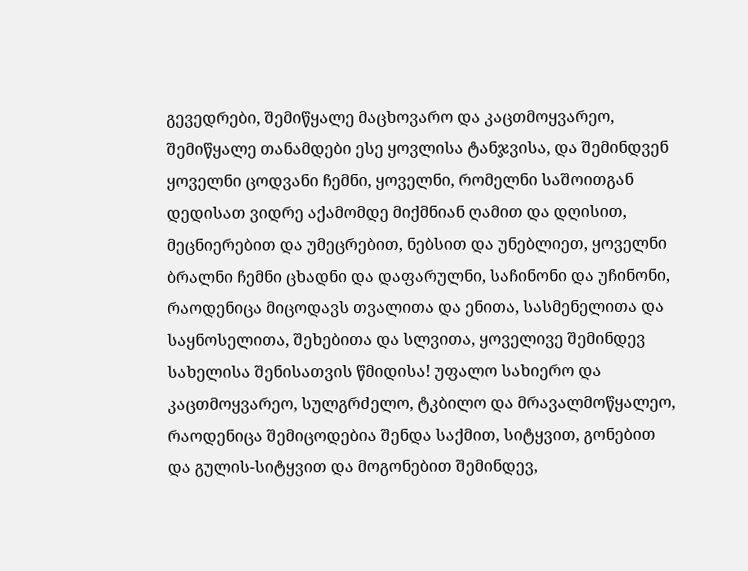გევედრები, შემიწყალე მაცხოვარო და კაცთმოყვარეო, შემიწყალე თანამდები ესე ყოვლისა ტანჯვისა, და შემინდვენ ყოველნი ცოდვანი ჩემნი, ყოველნი, რომელნი საშოითგან დედისათ ვიდრე აქამომდე მიქმნიან ღამით და დღისით, მეცნიერებით და უმეცრებით, ნებსით და უნებლიეთ, ყოველნი ბრალნი ჩემნი ცხადნი და დაფარულნი, საჩინონი და უჩინონი, რაოდენიცა მიცოდავს თვალითა და ენითა, სასმენელითა და საყნოსელითა, შეხებითა და სლვითა, ყოველივე შემინდევ სახელისა შენისათვის წმიდისა! უფალო სახიერო და კაცთმოყვარეო, სულგრძელო, ტკბილო და მრავალმოწყალეო, რაოდენიცა შემიცოდებია შენდა საქმით, სიტყვით, გონებით და გულის-სიტყვით და მოგონებით შემინდევ,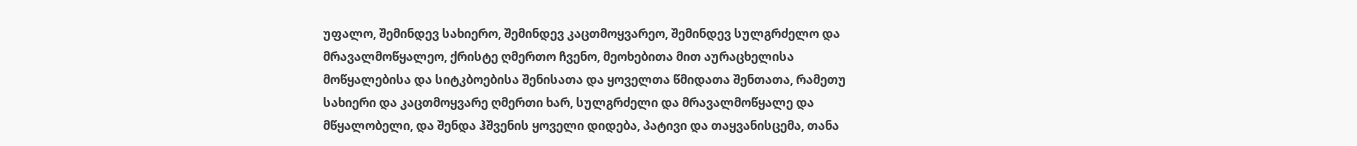უფალო, შემინდევ სახიერო, შემინდევ კაცთმოყვარეო, შემინდევ სულგრძელო და მრავალმოწყალეო, ქრისტე ღმერთო ჩვენო, მეოხებითა მით აურაცხელისა მოწყალებისა და სიტკბოებისა შენისათა და ყოველთა წმიდათა შენთათა, რამეთუ სახიერი და კაცთმოყვარე ღმერთი ხარ, სულგრძელი და მრავალმოწყალე და მწყალობელი, და შენდა ჰშვენის ყოველი დიდება, პატივი და თაყვანისცემა, თანა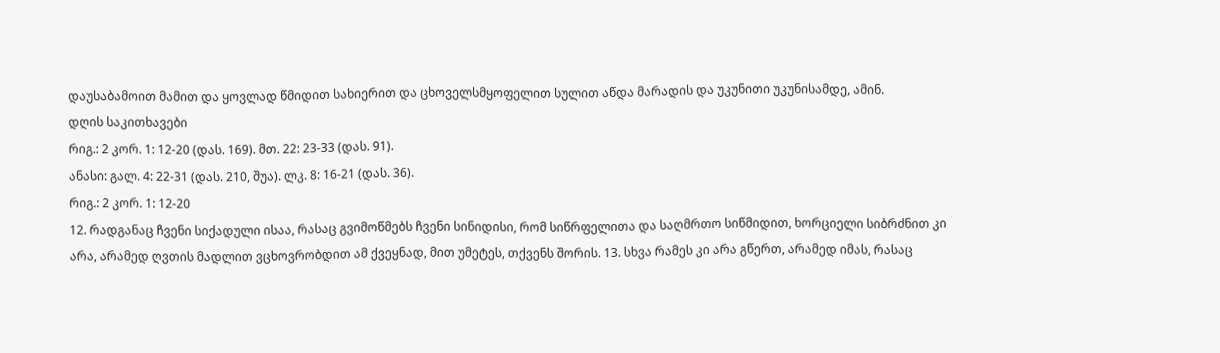დაუსაბამოით მამით და ყოვლად წმიდით სახიერით და ცხოველსმყოფელით სულით აწდა მარადის და უკუნითი უკუნისამდე, ამინ.
დღის საკითხავები
რიგ.: 2 კორ. 1: 12-20 (დას. 169). მთ. 22: 23-33 (დას. 91).
ანასი: გალ. 4: 22-31 (დას. 210, შუა). ლკ. 8: 16-21 (დას. 36).
რიგ.: 2 კორ. 1: 12-20
12. რადგანაც ჩვენი სიქადული ისაა, რასაც გვიმოწმებს ჩვენი სინიდისი, რომ სიწრფელითა და საღმრთო სიწმიდით, ხორციელი სიბრძნით კი არა, არამედ ღვთის მადლით ვცხოვრობდით ამ ქვეყნად, მით უმეტეს, თქვენს შორის. 13. სხვა რამეს კი არა გწერთ, არამედ იმას, რასაც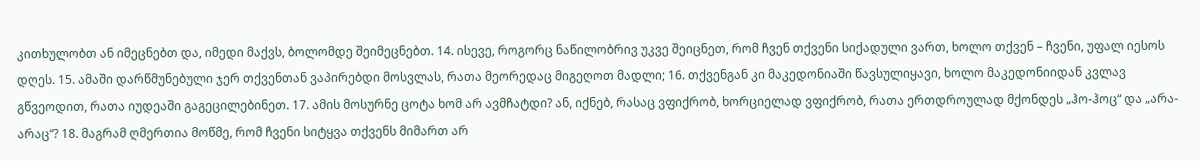კითხულობთ ან იმეცნებთ და, იმედი მაქვს, ბოლომდე შეიმეცნებთ. 14. ისევე, როგორც ნაწილობრივ უკვე შეიცნეთ, რომ ჩვენ თქვენი სიქადული ვართ, ხოლო თქვენ – ჩვენი, უფალ იესოს დღეს. 15. ამაში დარწმუნებული ჯერ თქვენთან ვაპირებდი მოსვლას, რათა მეორედაც მიგეღოთ მადლი; 16. თქვენგან კი მაკედონიაში წავსულიყავი, ხოლო მაკედონიიდან კვლავ გწვეოდით, რათა იუდეაში გაგეცილებინეთ. 17. ამის მოსურნე ცოტა ხომ არ ავმჩატდი? ან, იქნებ, რასაც ვფიქრობ, ხორციელად ვფიქრობ, რათა ერთდროულად მქონდეს „ჰო-ჰოც“ და „არა-არაც“? 18. მაგრამ ღმერთია მოწმე, რომ ჩვენი სიტყვა თქვენს მიმართ არ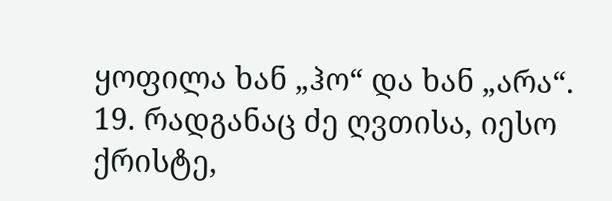ყოფილა ხან „ჰო“ და ხან „არა“. 19. რადგანაც ძე ღვთისა, იესო ქრისტე,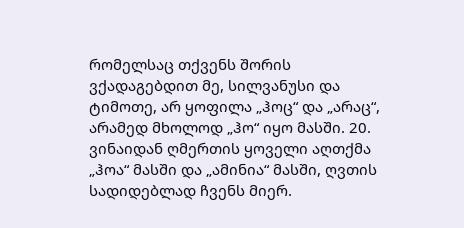რომელსაც თქვენს შორის ვქადაგებდით მე, სილვანუსი და ტიმოთე, არ ყოფილა „ჰოც“ და „არაც“, არამედ მხოლოდ „ჰო“ იყო მასში. 20. ვინაიდან ღმერთის ყოველი აღთქმა „ჰოა“ მასში და „ამინია“ მასში, ღვთის სადიდებლად ჩვენს მიერ.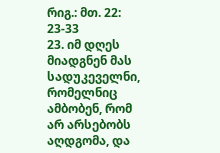რიგ.: მთ. 22: 23-33
23. იმ დღეს მიადგნენ მას სადუკეველნი, რომელნიც ამბობენ, რომ არ არსებობს აღდგომა, და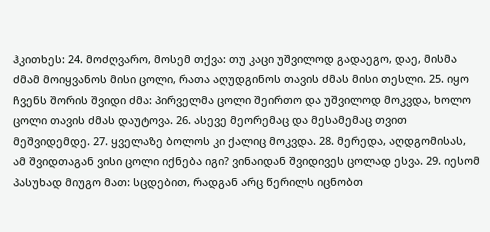ჰკითხეს: 24. მოძღვარო, მოსემ თქვა: თუ კაცი უშვილოდ გადაეგო, დაე, მისმა ძმამ მოიყვანოს მისი ცოლი, რათა აღუდგინოს თავის ძმას მისი თესლი. 25. იყო ჩვენს შორის შვიდი ძმა: პირველმა ცოლი შეირთო და უშვილოდ მოკვდა, ხოლო ცოლი თავის ძმას დაუტოვა. 26. ასევე მეორემაც და მესამემაც თვით მეშვიდემდე. 27. ყველაზე ბოლოს კი ქალიც მოკვდა. 28. მერედა, აღდგომისას, ამ შვიდთაგან ვისი ცოლი იქნება იგი? ვინაიდან შვიდივეს ცოლად ესვა. 29. იესომ პასუხად მიუგო მათ: სცდებით, რადგან არც წერილს იცნობთ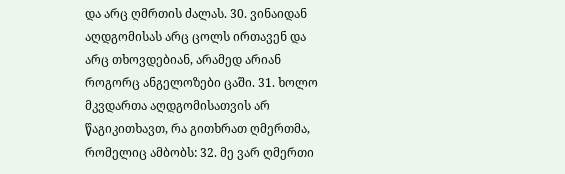და არც ღმრთის ძალას. 30. ვინაიდან აღდგომისას არც ცოლს ირთავენ და არც თხოვდებიან, არამედ არიან როგორც ანგელოზები ცაში. 31. ხოლო მკვდართა აღდგომისათვის არ წაგიკითხავთ, რა გითხრათ ღმერთმა, რომელიც ამბობს: 32. მე ვარ ღმერთი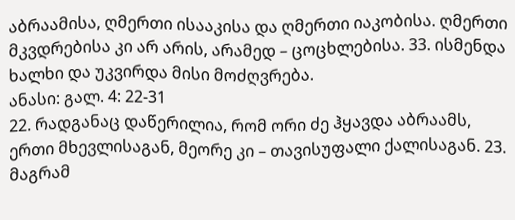აბრაამისა, ღმერთი ისააკისა და ღმერთი იაკობისა. ღმერთი მკვდრებისა კი არ არის, არამედ – ცოცხლებისა. 33. ისმენდა ხალხი და უკვირდა მისი მოძღვრება.
ანასი: გალ. 4: 22-31
22. რადგანაც დაწერილია, რომ ორი ძე ჰყავდა აბრაამს, ერთი მხევლისაგან, მეორე კი – თავისუფალი ქალისაგან. 23. მაგრამ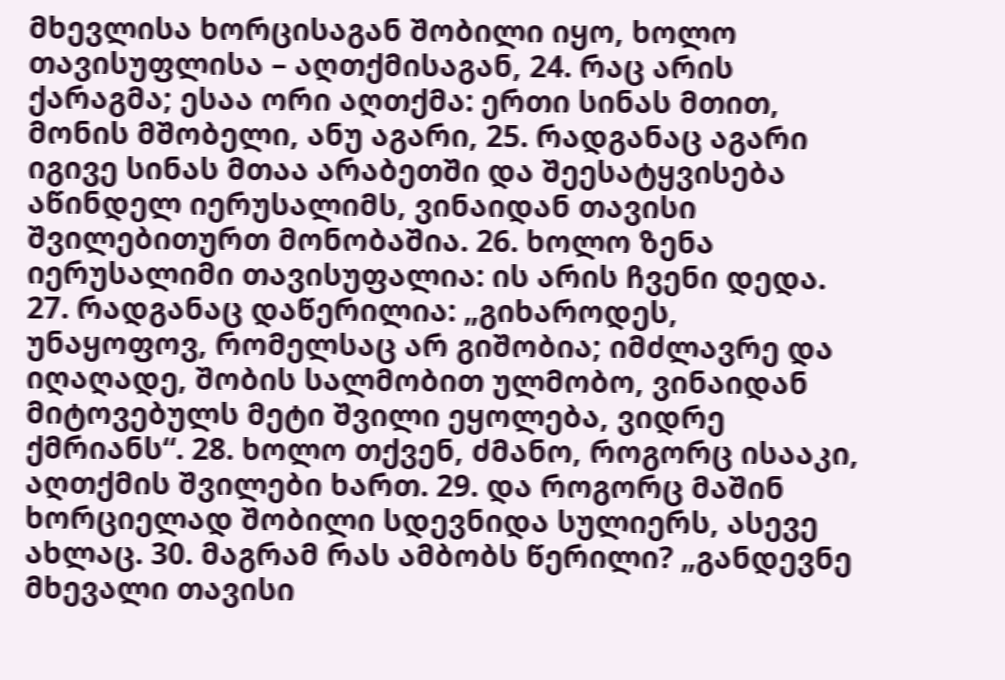მხევლისა ხორცისაგან შობილი იყო, ხოლო თავისუფლისა – აღთქმისაგან, 24. რაც არის ქარაგმა; ესაა ორი აღთქმა: ერთი სინას მთით, მონის მშობელი, ანუ აგარი, 25. რადგანაც აგარი იგივე სინას მთაა არაბეთში და შეესატყვისება აწინდელ იერუსალიმს, ვინაიდან თავისი შვილებითურთ მონობაშია. 26. ხოლო ზენა იერუსალიმი თავისუფალია: ის არის ჩვენი დედა. 27. რადგანაც დაწერილია: „გიხაროდეს, უნაყოფოვ, რომელსაც არ გიშობია; იმძლავრე და იღაღადე, შობის სალმობით ულმობო, ვინაიდან მიტოვებულს მეტი შვილი ეყოლება, ვიდრე ქმრიანს“. 28. ხოლო თქვენ, ძმანო, როგორც ისააკი, აღთქმის შვილები ხართ. 29. და როგორც მაშინ ხორციელად შობილი სდევნიდა სულიერს, ასევე ახლაც. 30. მაგრამ რას ამბობს წერილი? „განდევნე მხევალი თავისი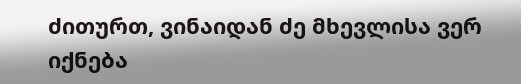ძითურთ, ვინაიდან ძე მხევლისა ვერ იქნება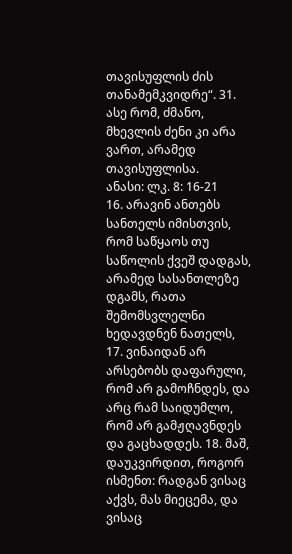თავისუფლის ძის თანამემკვიდრე“. 31. ასე რომ, ძმანო, მხევლის ძენი კი არა ვართ, არამედ თავისუფლისა.
ანასი: ლკ. 8: 16-21
16. არავინ ანთებს სანთელს იმისთვის, რომ საწყაოს თუ საწოლის ქვეშ დადგას, არამედ სასანთლეზე დგამს, რათა შემომსვლელნი ხედავდნენ ნათელს, 17. ვინაიდან არ არსებობს დაფარული, რომ არ გამოჩნდეს, და არც რამ საიდუმლო, რომ არ გამჟღავნდეს და გაცხადდეს. 18. მაშ, დაუკვირდით, როგორ ისმენთ: რადგან ვისაც აქვს, მას მიეცემა, და ვისაც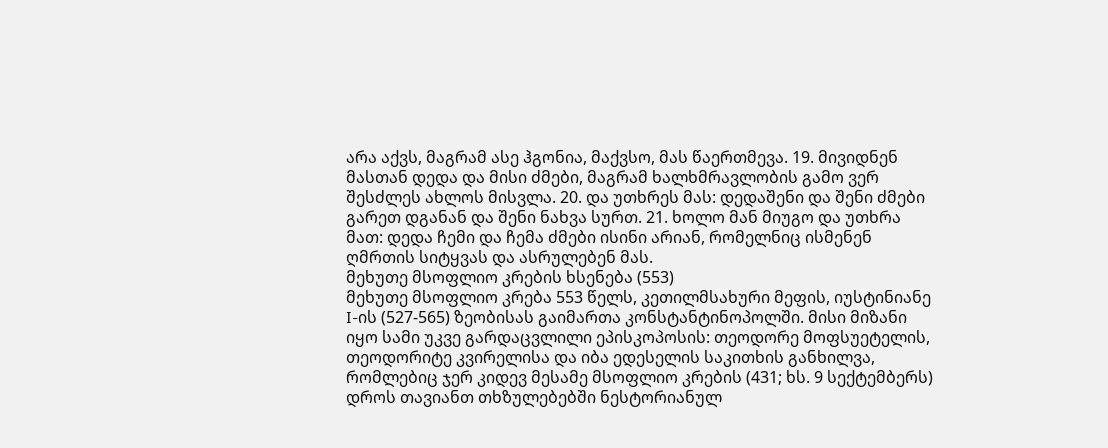არა აქვს, მაგრამ ასე ჰგონია, მაქვსო, მას წაერთმევა. 19. მივიდნენ მასთან დედა და მისი ძმები, მაგრამ ხალხმრავლობის გამო ვერ შესძლეს ახლოს მისვლა. 20. და უთხრეს მას: დედაშენი და შენი ძმები გარეთ დგანან და შენი ნახვა სურთ. 21. ხოლო მან მიუგო და უთხრა მათ: დედა ჩემი და ჩემა ძმები ისინი არიან, რომელნიც ისმენენ ღმრთის სიტყვას და ასრულებენ მას.
მეხუთე მსოფლიო კრების ხსენება (553)
მეხუთე მსოფლიო კრება 553 წელს, კეთილმსახური მეფის, იუსტინიანე I-ის (527-565) ზეობისას გაიმართა კონსტანტინოპოლში. მისი მიზანი იყო სამი უკვე გარდაცვლილი ეპისკოპოსის: თეოდორე მოფსუეტელის, თეოდორიტე კვირელისა და იბა ედესელის საკითხის განხილვა, რომლებიც ჯერ კიდევ მესამე მსოფლიო კრების (431; ხს. 9 სექტემბერს) დროს თავიანთ თხზულებებში ნესტორიანულ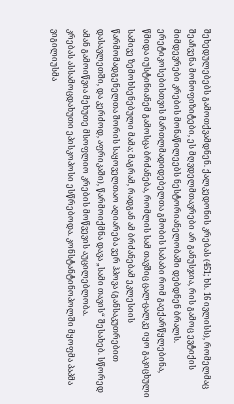შეხედულებებს გამოთქვამდნენ. ქალკედონის კრებას (451; ხს. 16 ივლისს), რომელმაც შეაჩვენა მონოფიზიტები, ეს მღვდელმთავრები არ განუსჯია, რის გამოც ევტიქის მიმდევრები კრების მონაწილეებს ნესტორიანელობაში დებდნენ ბრალს. ერეტიკოსებისთვის მართლმადიდებელთა გმობის საბაბი რომ გაექარწყლებინა, წმიდა იუსტინიანემ გამოსცა ბრძანება, რომლის სამ თავშიც ცალ-ცალკე იყო გაკიცხული სამივე ზემოხსენებული მამა; მაგრამ, რადგან ამ ბრძანებამ ეკლესიის წარმომადგენელთა შორის საყოველთაო აღიარება ვერ ჰპოვა (განსაკუთრებით დასავლეთში, და კერძოდ, აფრიკაში), წარმოიქმნა დავა „სამი თავის“ შესახებ. სწორედ ამან გამოიწვია მეხუთე მსოფლიო კრების მოწვევის აუცილებლობა.
კრებას ასსამოცდახუთი ეპისკოპოსი ესწრებოდა. კონსტანტინოპოლში მყოფმა პაპმა ვიგილიუსმა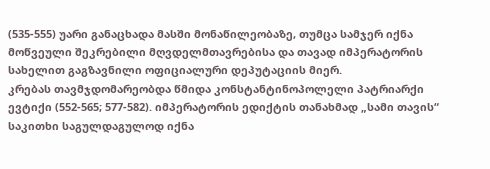(535-555) უარი განაცხადა მასში მონაწილეობაზე, თუმცა სამჯერ იქნა მოწვეული შეკრებილი მღვდელმთავრებისა და თავად იმპერატორის სახელით გაგზავნილი ოფიციალური დეპუტაციის მიერ.
კრებას თავმჯდომარეობდა წმიდა კონსტანტინოპოლელი პატრიარქი ევტიქი (552-565; 577-582). იმპერატორის ედიქტის თანახმად „სამი თავის“ საკითხი საგულდაგულოდ იქნა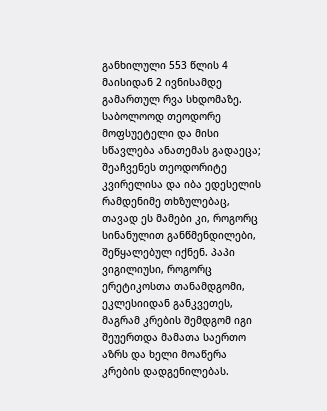განხილული 553 წლის 4 მაისიდან 2 ივნისამდე გამართულ რვა სხდომაზე. საბოლოოდ თეოდორე მოფსუეტელი და მისი სწავლება ანათემას გადაეცა; შეაჩვენეს თეოდორიტე კვირელისა და იბა ედესელის რამდენიმე თხზულებაც, თავად ეს მამები კი, როგორც სინანულით განწმენდილები, შეწყალებულ იქნენ. პაპი ვიგილიუსი, როგორც ერეტიკოსთა თანამდგომი, ეკლესიიდან განკვეთეს, მაგრამ კრების შემდგომ იგი შეუერთდა მამათა საერთო აზრს და ხელი მოაწერა კრების დადგენილებას.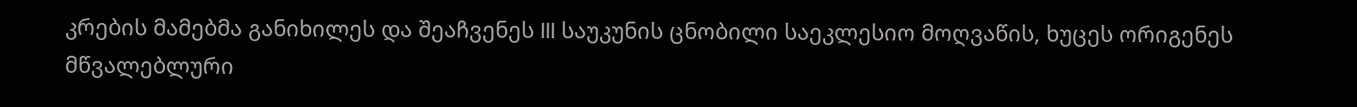კრების მამებმა განიხილეს და შეაჩვენეს III საუკუნის ცნობილი საეკლესიო მოღვაწის, ხუცეს ორიგენეს მწვალებლური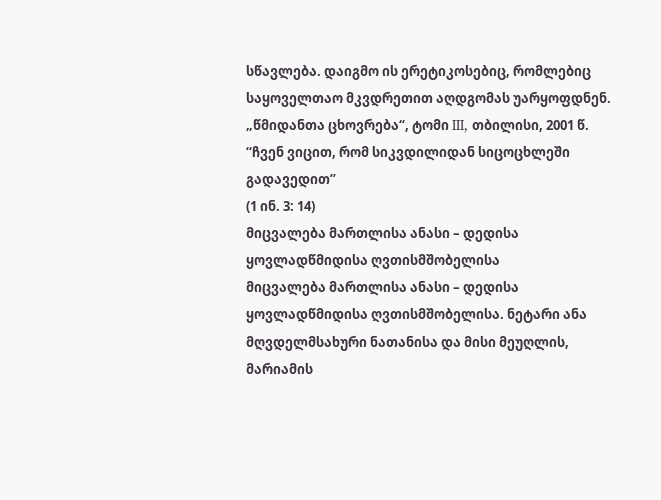სწავლება. დაიგმო ის ერეტიკოსებიც, რომლებიც საყოველთაო მკვდრეთით აღდგომას უარყოფდნენ.
„წმიდანთა ცხოვრება“, ტომი III, თბილისი, 2001 წ.
“ჩვენ ვიცით, რომ სიკვდილიდან სიცოცხლეში გადავედით”
(1 ინ. 3: 14)
მიცვალება მართლისა ანასი – დედისა ყოვლადწმიდისა ღვთისმშობელისა
მიცვალება მართლისა ანასი – დედისა ყოვლადწმიდისა ღვთისმშობელისა. ნეტარი ანა მღვდელმსახური ნათანისა და მისი მეუღლის, მარიამის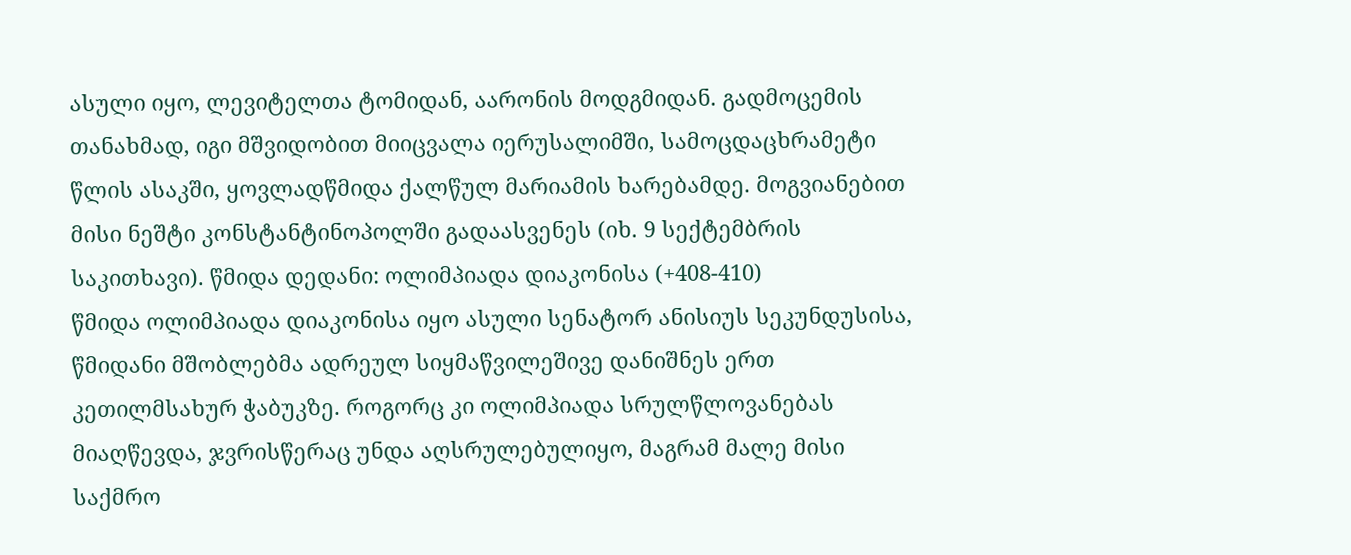ასული იყო, ლევიტელთა ტომიდან, აარონის მოდგმიდან. გადმოცემის თანახმად, იგი მშვიდობით მიიცვალა იერუსალიმში, სამოცდაცხრამეტი წლის ასაკში, ყოვლადწმიდა ქალწულ მარიამის ხარებამდე. მოგვიანებით მისი ნეშტი კონსტანტინოპოლში გადაასვენეს (იხ. 9 სექტემბრის საკითხავი). წმიდა დედანი: ოლიმპიადა დიაკონისა (+408-410)
წმიდა ოლიმპიადა დიაკონისა იყო ასული სენატორ ანისიუს სეკუნდუსისა, წმიდანი მშობლებმა ადრეულ სიყმაწვილეშივე დანიშნეს ერთ კეთილმსახურ ჭაბუკზე. როგორც კი ოლიმპიადა სრულწლოვანებას მიაღწევდა, ჯვრისწერაც უნდა აღსრულებულიყო, მაგრამ მალე მისი საქმრო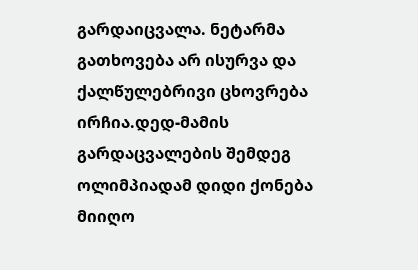გარდაიცვალა. ნეტარმა გათხოვება არ ისურვა და ქალწულებრივი ცხოვრება ირჩია.დედ-მამის გარდაცვალების შემდეგ ოლიმპიადამ დიდი ქონება მიიღო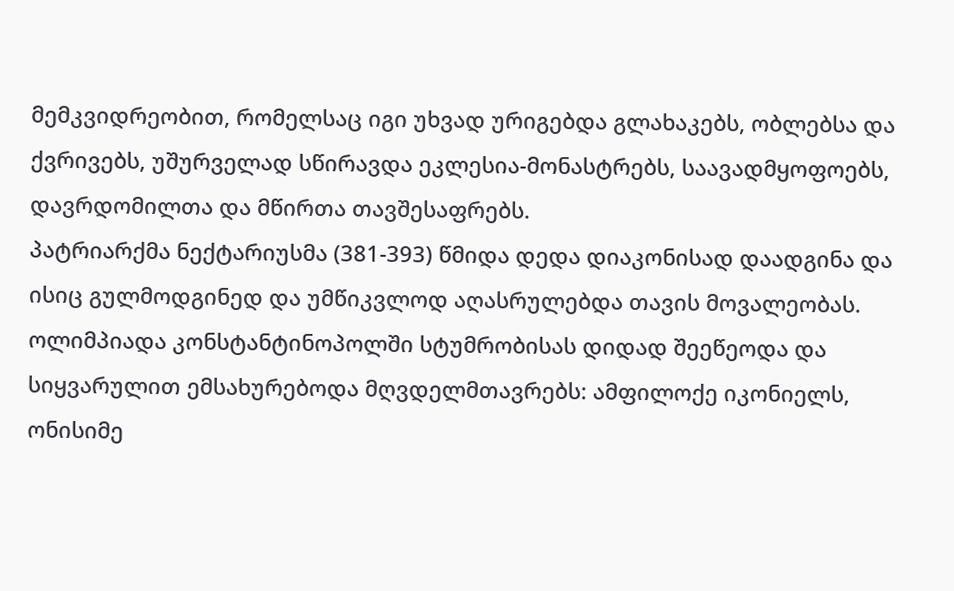მემკვიდრეობით, რომელსაც იგი უხვად ურიგებდა გლახაკებს, ობლებსა და ქვრივებს, უშურველად სწირავდა ეკლესია-მონასტრებს, საავადმყოფოებს, დავრდომილთა და მწირთა თავშესაფრებს.
პატრიარქმა ნექტარიუსმა (381-393) წმიდა დედა დიაკონისად დაადგინა და ისიც გულმოდგინედ და უმწიკვლოდ აღასრულებდა თავის მოვალეობას.
ოლიმპიადა კონსტანტინოპოლში სტუმრობისას დიდად შეეწეოდა და სიყვარულით ემსახურებოდა მღვდელმთავრებს: ამფილოქე იკონიელს, ონისიმე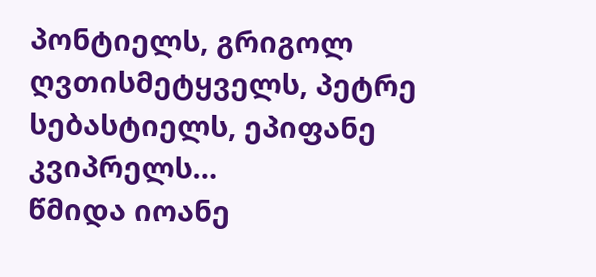პონტიელს, გრიგოლ ღვთისმეტყველს, პეტრე სებასტიელს, ეპიფანე კვიპრელს…
წმიდა იოანე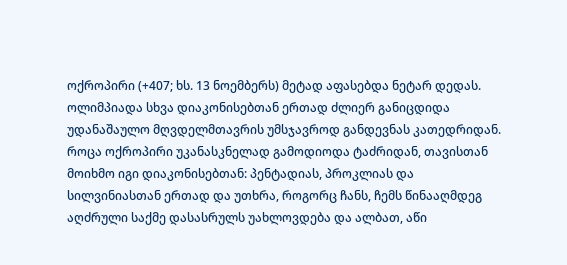ოქროპირი (+407; ხს. 13 ნოემბერს) მეტად აფასებდა ნეტარ დედას. ოლიმპიადა სხვა დიაკონისებთან ერთად ძლიერ განიცდიდა უდანაშაულო მღვდელმთავრის უმსჯავროდ განდევნას კათედრიდან. როცა ოქროპირი უკანასკნელად გამოდიოდა ტაძრიდან, თავისთან მოიხმო იგი დიაკონისებთან: პენტადიას, პროკლიას და სილვინიასთან ერთად და უთხრა, როგორც ჩანს, ჩემს წინააღმდეგ აღძრული საქმე დასასრულს უახლოვდება და ალბათ, აწი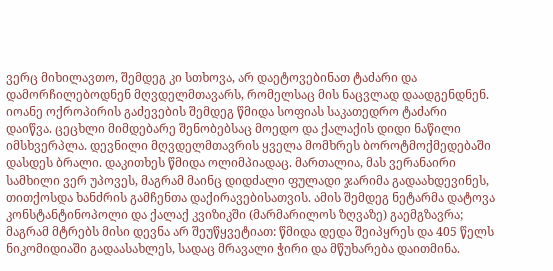ვერც მიხილავთო, შემდეგ კი სთხოვა, არ დაეტოვებინათ ტაძარი და დამორჩილებოდნენ მღვდელმთავარს, რომელსაც მის ნაცვლად დაადგენდნენ.
იოანე ოქროპირის გაძევების შემდეგ წმიდა სოფიას საკათედრო ტაძარი დაიწვა. ცეცხლი მიმდებარე შენობებსაც მოედო და ქალაქის დიდი ნაწილი იმსხვერპლა. დევნილი მღვდელმთავრის ყველა მომხრეს ბოროტმოქმედებაში დასდეს ბრალი. დაკითხეს წმიდა ოლიმპიადაც. მართალია, მას ვერანაირი სამხილი ვერ უპოვეს, მაგრამ მაინც დიდძალი ფულადი ჯარიმა გადაახდევინეს, თითქოსდა ხანძრის გამჩენთა დაქირავებისათვის. ამის შემდეგ ნეტარმა დატოვა კონსტანტინოპოლი და ქალაქ კვიზიკში (მარმარილოს ზღვაზე) გაემგზავრა; მაგრამ მტრებს მისი დევნა არ შეუწყვეტიათ: წმიდა დედა შეიპყრეს და 405 წელს ნიკომიდიაში გადაასახლეს, სადაც მრავალი ჭირი და მწუხარება დაითმინა.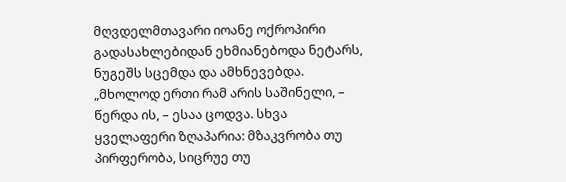მღვდელმთავარი იოანე ოქროპირი გადასახლებიდან ეხმიანებოდა ნეტარს, ნუგეშს სცემდა და ამხნევებდა. „მხოლოდ ერთი რამ არის საშინელი, – წერდა ის, – ესაა ცოდვა. სხვა ყველაფერი ზღაპარია: მზაკვრობა თუ პირფერობა, სიცრუე თუ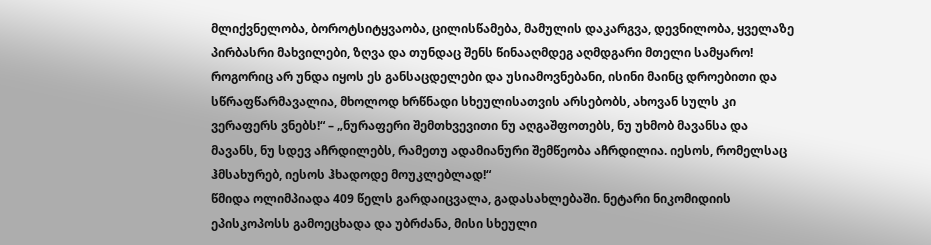მლიქვნელობა, ბოროტსიტყვაობა, ცილისწამება, მამულის დაკარგვა, დევნილობა, ყველაზე პირბასრი მახვილები, ზღვა და თუნდაც შენს წინააღმდეგ აღმდგარი მთელი სამყარო! როგორიც არ უნდა იყოს ეს განსაცდელები და უსიამოვნებანი, ისინი მაინც დროებითი და სწრაფწარმავალია, მხოლოდ ხრწნადი სხეულისათვის არსებობს, ახოვან სულს კი ვერაფერს ვნებს!“ – „ნურაფერი შემთხვევითი ნუ აღგაშფოთებს, ნუ უხმობ მავანსა და მავანს, ნუ სდევ აჩრდილებს, რამეთუ ადამიანური შემწეობა აჩრდილია. იესოს, რომელსაც ჰმსახურებ, იესოს ჰხადოდე მოუკლებლად!“
წმიდა ოლიმპიადა 409 წელს გარდაიცვალა, გადასახლებაში. ნეტარი ნიკომიდიის ეპისკოპოსს გამოეცხადა და უბრძანა, მისი სხეული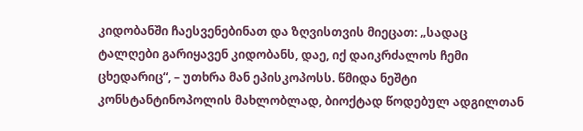კიდობანში ჩაესვენებინათ და ზღვისთვის მიეცათ: „სადაც ტალღები გარიყავენ კიდობანს, დაე, იქ დაიკრძალოს ჩემი ცხედარიც“, – უთხრა მან ეპისკოპოსს. წმიდა ნეშტი კონსტანტინოპოლის მახლობლად, ბიოქტად წოდებულ ადგილთან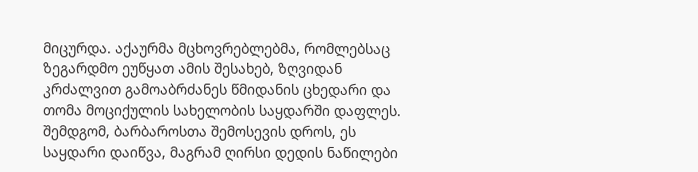მიცურდა. აქაურმა მცხოვრებლებმა, რომლებსაც ზეგარდმო ეუწყათ ამის შესახებ, ზღვიდან კრძალვით გამოაბრძანეს წმიდანის ცხედარი და თომა მოციქულის სახელობის საყდარში დაფლეს. შემდგომ, ბარბაროსთა შემოსევის დროს, ეს საყდარი დაიწვა, მაგრამ ღირსი დედის ნაწილები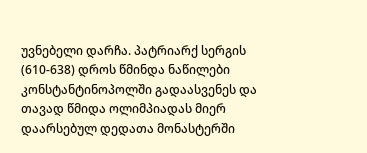უვნებელი დარჩა. პატრიარქ სერგის (610-638) დროს წმინდა ნაწილები კონსტანტინოპოლში გადაასვენეს და თავად წმიდა ოლიმპიადას მიერ დაარსებულ დედათა მონასტერში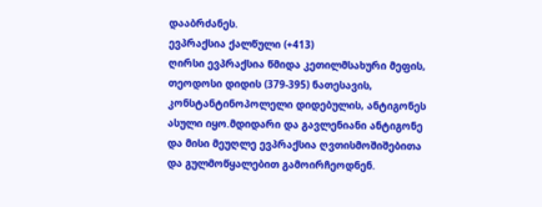დააბრძანეს.
ევპრაქსია ქალწული (+413)
ღირსი ევპრაქსია წმიდა კეთილმსახური მეფის, თეოდოსი დიდის (379-395) ნათესავის, კონსტანტინოპოლელი დიდებულის, ანტიგონეს ასული იყო.მდიდარი და გავლენიანი ანტიგონე და მისი მეუღლე ევპრაქსია ღვთისმოშიშებითა და გულმოწყალებით გამოირჩეოდნენ.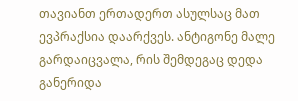თავიანთ ერთადერთ ასულსაც მათ ევპრაქსია დაარქვეს. ანტიგონე მალე გარდაიცვალა, რის შემდეგაც დედა განერიდა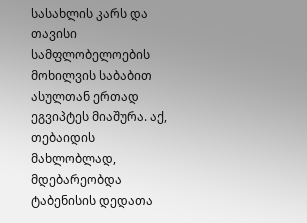სასახლის კარს და თავისი სამფლობელოების მოხილვის საბაბით ასულთან ერთად ეგვიპტეს მიაშურა. აქ, თებაიდის მახლობლად, მდებარეობდა ტაბენისის დედათა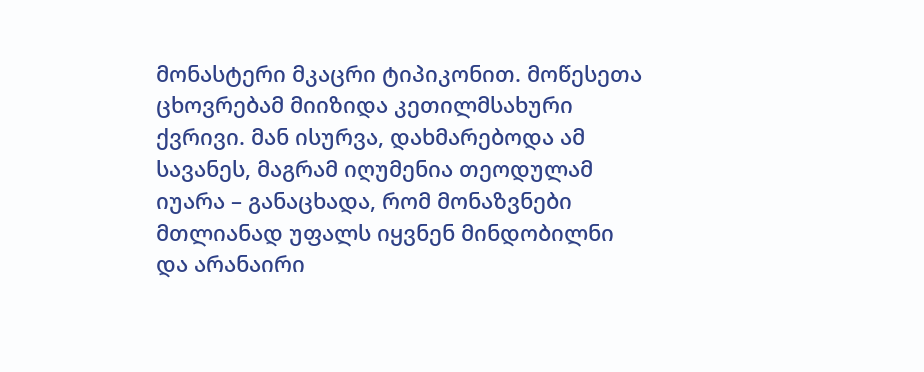მონასტერი მკაცრი ტიპიკონით. მოწესეთა ცხოვრებამ მიიზიდა კეთილმსახური ქვრივი. მან ისურვა, დახმარებოდა ამ სავანეს, მაგრამ იღუმენია თეოდულამ იუარა – განაცხადა, რომ მონაზვნები მთლიანად უფალს იყვნენ მინდობილნი და არანაირი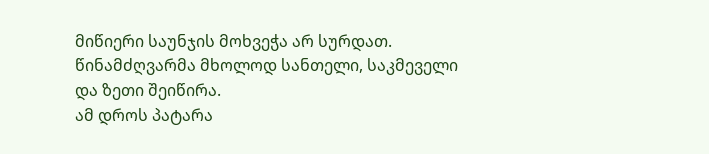მიწიერი საუნჯის მოხვეჭა არ სურდათ. წინამძღვარმა მხოლოდ სანთელი, საკმეველი და ზეთი შეიწირა.
ამ დროს პატარა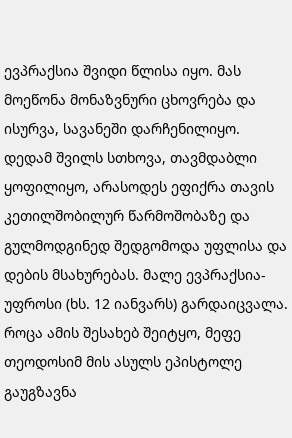ევპრაქსია შვიდი წლისა იყო. მას მოეწონა მონაზვნური ცხოვრება და ისურვა, სავანეში დარჩენილიყო. დედამ შვილს სთხოვა, თავმდაბლი ყოფილიყო, არასოდეს ეფიქრა თავის კეთილშობილურ წარმოშობაზე და გულმოდგინედ შედგომოდა უფლისა და დების მსახურებას. მალე ევპრაქსია-უფროსი (ხს. 12 იანვარს) გარდაიცვალა. როცა ამის შესახებ შეიტყო, მეფე თეოდოსიმ მის ასულს ეპისტოლე გაუგზავნა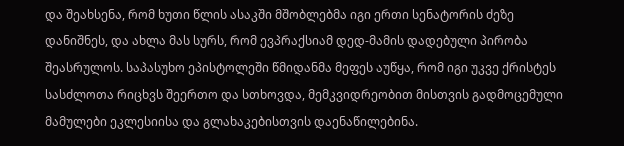და შეახსენა, რომ ხუთი წლის ასაკში მშობლებმა იგი ერთი სენატორის ძეზე დანიშნეს, და ახლა მას სურს, რომ ევპრაქსიამ დედ-მამის დადებული პირობა შეასრულოს. საპასუხო ეპისტოლეში წმიდანმა მეფეს აუწყა, რომ იგი უკვე ქრისტეს სასძლოთა რიცხვს შეერთო და სთხოვდა, მემკვიდრეობით მისთვის გადმოცემული მამულები ეკლესიისა და გლახაკებისთვის დაენაწილებინა.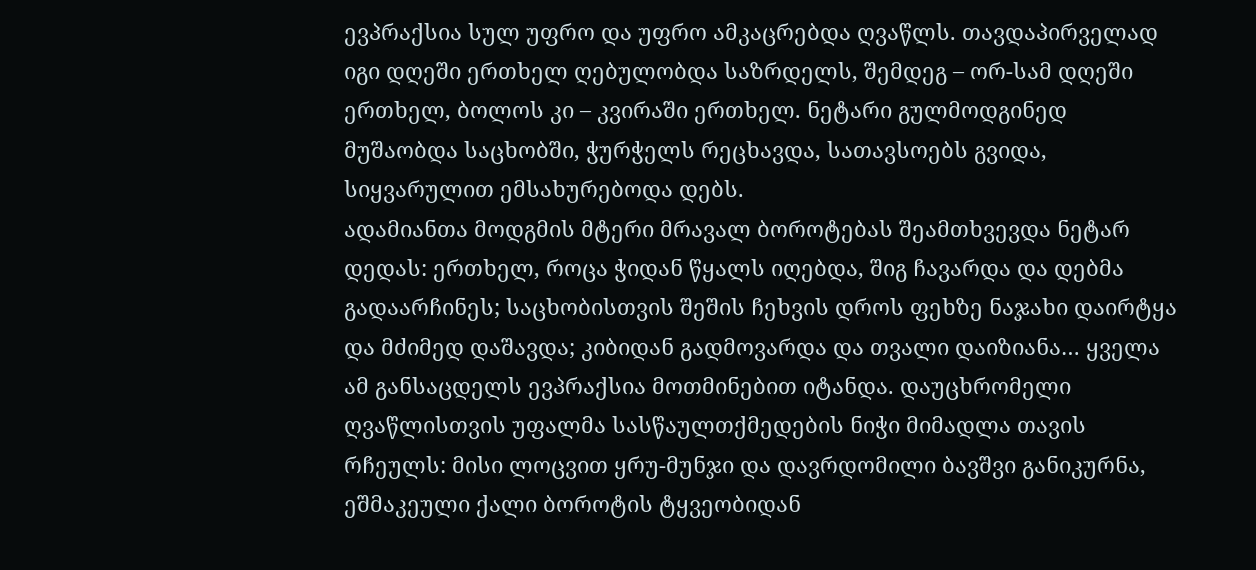ევპრაქსია სულ უფრო და უფრო ამკაცრებდა ღვაწლს. თავდაპირველად იგი დღეში ერთხელ ღებულობდა საზრდელს, შემდეგ – ორ-სამ დღეში ერთხელ, ბოლოს კი – კვირაში ერთხელ. ნეტარი გულმოდგინედ მუშაობდა საცხობში, ჭურჭელს რეცხავდა, სათავსოებს გვიდა, სიყვარულით ემსახურებოდა დებს.
ადამიანთა მოდგმის მტერი მრავალ ბოროტებას შეამთხვევდა ნეტარ დედას: ერთხელ, როცა ჭიდან წყალს იღებდა, შიგ ჩავარდა და დებმა გადაარჩინეს; საცხობისთვის შეშის ჩეხვის დროს ფეხზე ნაჯახი დაირტყა და მძიმედ დაშავდა; კიბიდან გადმოვარდა და თვალი დაიზიანა… ყველა ამ განსაცდელს ევპრაქსია მოთმინებით იტანდა. დაუცხრომელი ღვაწლისთვის უფალმა სასწაულთქმედების ნიჭი მიმადლა თავის რჩეულს: მისი ლოცვით ყრუ-მუნჯი და დავრდომილი ბავშვი განიკურნა, ეშმაკეული ქალი ბოროტის ტყვეობიდან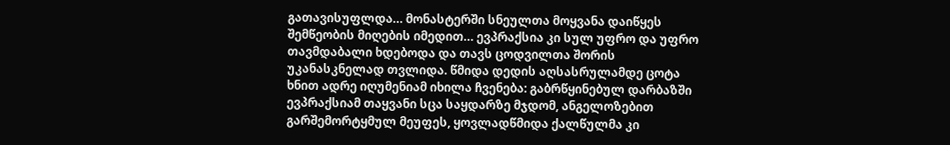გათავისუფლდა… მონასტერში სნეულთა მოყვანა დაიწყეს შემწეობის მიღების იმედით… ევპრაქსია კი სულ უფრო და უფრო თავმდაბალი ხდებოდა და თავს ცოდვილთა შორის უკანასკნელად თვლიდა. წმიდა დედის აღსასრულამდე ცოტა ხნით ადრე იღუმენიამ იხილა ჩვენება: გაბრწყინებულ დარბაზში ევპრაქსიამ თაყვანი სცა საყდარზე მჯდომ, ანგელოზებით გარშემორტყმულ მეუფეს, ყოვლადწმიდა ქალწულმა კი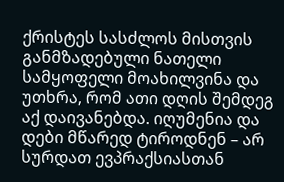ქრისტეს სასძლოს მისთვის განმზადებული ნათელი სამყოფელი მოახილვინა და უთხრა, რომ ათი დღის შემდეგ აქ დაივანებდა. იღუმენია და დები მწარედ ტიროდნენ – არ სურდათ ევპრაქსიასთან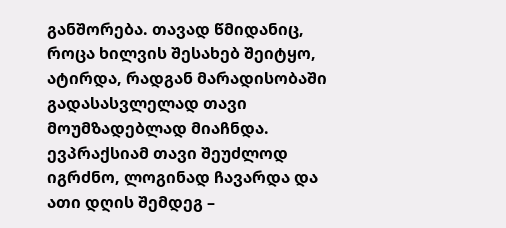განშორება. თავად წმიდანიც, როცა ხილვის შესახებ შეიტყო, ატირდა, რადგან მარადისობაში გადასასვლელად თავი მოუმზადებლად მიაჩნდა. ევპრაქსიამ თავი შეუძლოდ იგრძნო, ლოგინად ჩავარდა და ათი დღის შემდეგ –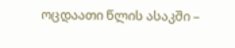ოცდაათი წლის ასაკში –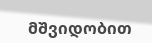მშვიდობით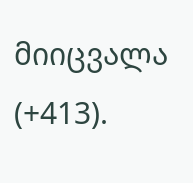მიიცვალა (+413).